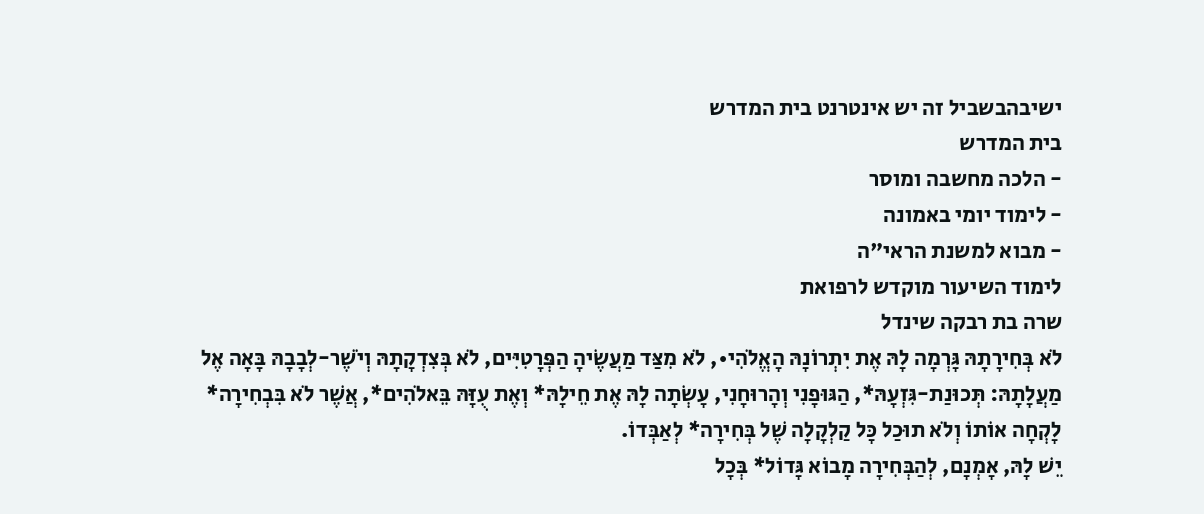ישיבהבשביל זה יש אינטרנט בית המדרש
בית המדרש
- הלכה מחשבה ומוסר
- לימוד יומי באמונה
- מבוא למשנת הראי"ה
לימוד השיעור מוקדש לרפואת
שרה בת רבקה שינדל
לֹא בְּחִירָתָהּ גָּרְמָה לָהּ אֶת יִתְרוֹנָהּ הָאֱלֹהִי•, לֹא מִצַּד מַעֲשֶׂיהָ הַפְּרָטִיִּים, לֹא בְּצִדְקָתָהּ וְיֹשֶׁר-לְבָבָהּ בָּאָה אֶל מַעֲלָתָהּ: תְּכוּנַת-גִּזְעָהּ*, הַגּוּפָנִי וְהָרוּחָנִי, עָשְׂתָה לָהּ אֶת חֵילָהּ* וְאֶת עֻזָּהּ בֵּאלֹהִים*, אֲשֶׁר לֹא בִּבְחִירָה* לָקְחָה אוֹתוֹ וְלֹא תוּכַל כָּל קַלְקָלָה שֶׁל בְּחִירָה* לְאַבְּדוֹ.
יֵשׁ לָהּ, אָמְנָם, לְהַבְּחִירָה מָבוֹא גָּדוֹל* בְּכָל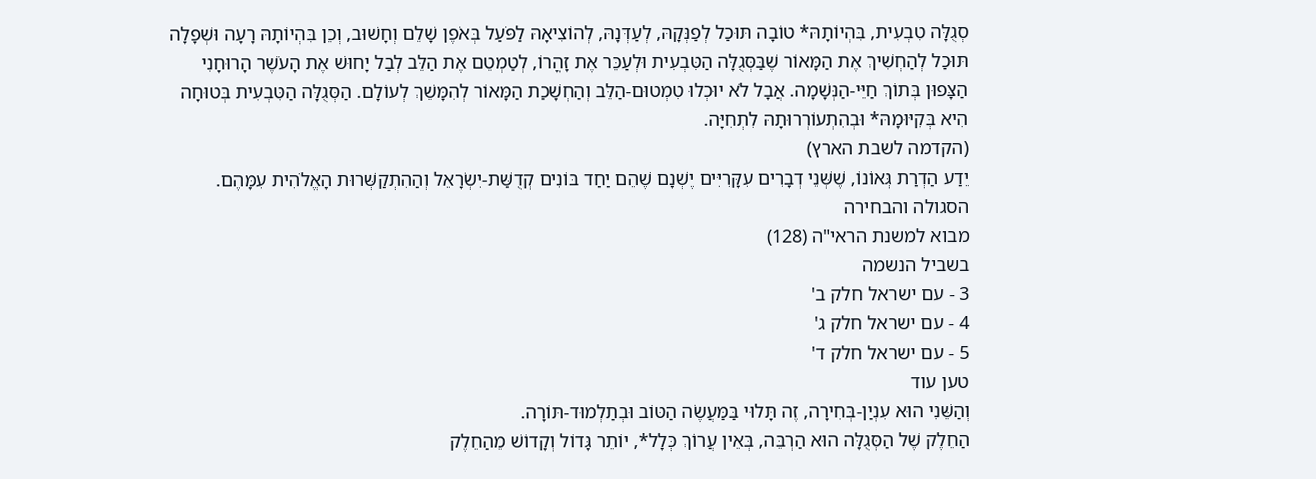סְגֻלָּה טִבְעִית, בִּהְיוֹתָהּ* טוֹבָה תּוּכַל לְפַנְּקָהּ, לְעַדְּנָהּ, לְהוֹצִיאָהּ לַפֹּעַל בְּאֹפֶן שָׁלֵם וְחָשׁוּב, וְכֵן בִּהְיוֹתָהּ רָעָה וּשְׁפָלָה תּוּכַל לְהַחְשִׁיךְ אֶת הַמָּאוֹר שֶׁבַּסְּגֻלָּה הַטִּבְעִית וּלְעַכֵּר אֶת זָהֳרוֹ, לְטַמְטֵם אֶת הַלֵּב לְבַל יָחוּשׁ אֶת הָעֹשֶׁר הָרוּחָנִי הַצָּפוּן בְּתוֹךְ חַיֵּי-הַנְּשָׁמָה. אֲבָל לֹא יוּכְלוּ טִמְטוּם-הַלֵּב וְהַחְשָׁכַת הַמָּאוֹר לְהִמָּשֵׁךְ לְעוֹלָם. הַסְּגֻלָּה הַטִּבְעִית בְּטוּחָה הִיא בְּקִיּוּמָהּ* וּבְהִתְעוֹרְרוּתָהּ לִתְחִיָּה.
(הקדמה לשבת הארץ)
יֵדַע הַדְרַת גְּאוֹנוֹ, שֶׁשְּׁנֵי דְבָרִים עִקָּרִיִּים יֶשְׁנָם שֶׁהֵם יַחַד בּוֹנִים קְדֻשַּׁת-יִשְׂרָאֵל וְהַהִתְקַשְּׁרוּת הָאֱלֹהִית עִמָּהֶם. הסגולה והבחירה
מבוא למשנת הראי"ה (128)
בשביל הנשמה
3 - עם ישראל חלק ב'
4 - עם ישראל חלק ג'
5 - עם ישראל חלק ד'
טען עוד
וְהַשֵּׁנִי הוּא עִנְיַן-בְּחִירָה, זֶה תָּלוּי בַּמַּעֲשֶׂה הַטּוֹב וּבְתַלְמוּד-תּוֹרָה.
הַחֵלֶק שֶׁל הַסְּגֻלָּה הוּא הַרְבֵּה, בְּאֵין עֲרוֹךְ כְּלָל*, יוֹתֵר גָּדוֹל וְקָדוֹשׁ מֵהַחֵלֶק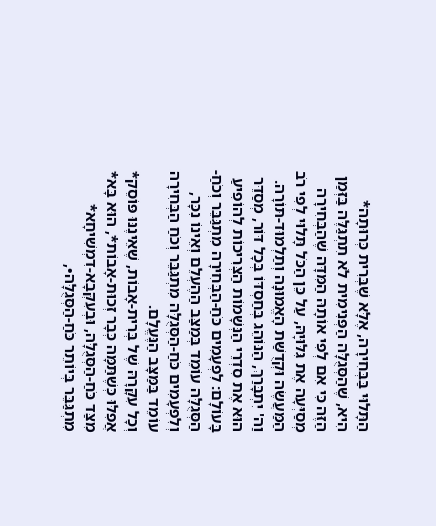הַתָּלוּי בַּבְּחִירָה, אֶלָּא שֶׁבְּרִית כְּרוּתָה* הִיא, שֶׁהַסְּגֻלָּה הַפְּנִימִית לֹא תִתְגַּלֶּה בַּזְּמַן הַזֶּה כִּי אִם לְפִי אוֹתָהּ הַמִּדָּה שֶׁהַבְּחִירָה מְסַיְּעָה אֶת גִּלּוּיָהּ, עַל כֵּן הַכֹּל תָּלוּי לְפִי רֹב הַמַּעֲשֶׂה וּקְדֻשַּׁת הָאֱמוּנָה וְתַלְמוּד-תּוֹרָה.
וַה' יִתְבָּרַךְ, הַנּוֹהֵג בְּחַסְדּוֹ בְּכָל דּוֹר, מְסַדֵּר הוּא אֶת סִדְרֵי הַנְּשָׁמוֹת הַצְּרִיכוֹת לְהוֹפִיעַ בָּעוֹלָם: לִפְעָמִים כֹּחַ-הַבְּחִירָה מִתְגַּבֵּר וְכֹחַ-הַסְּגֻלָּה עוֹמֵד בְּמַצַּב הַהֶעְלֵם וְאֵינוֹ נִכָּר, וְלִפְעָמִים כֹּחַ-הַסְּגֻלָּה מִתְגַּבֵּר וְכֹחַ הַבְּחִירָה עוֹמֵד בַּמַּצָּב הַנֶּעֱלָם.
וְכָל עִקָּרָהּ שֶׁל בְּרִית-אָבוֹת, שֶׁאֵינֶנּוּ פּוֹסֵק* אֲפִלּוּ כְּשֶׁתַּמָּה כְּבָר זְכוּת-אָבוֹת*, הוּא בָּא* מִצַּד כֹּחַ-הַסְּגֻלָּה, וּבְעִקְּבָא-דִמְשִׁיחָא* מִתְגַּבֵּר בְּיוֹתֵר כֹּחַ-הַסְּגֻלָּה•,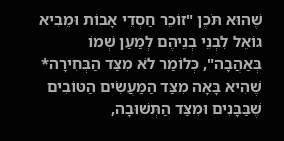שֶׁהוּא תֹּכֶן "זוֹכֵר חַסְדֵי אָבוֹת וּמֵבִיא גוֹאֵל לִבְנֵי בְנֵיהֶם לְמַעַן שְׁמוֹ בְּאַהֲבָה", כְּלוֹמַר לֹא מִצַּד הַבְּחִירָה* שֶׁהִיא בָּאָה מִצַּד הַמַּעֲשִׂים הַטּוֹבִים שֶׁבַּבָּנִים וּמִצַּד הַתְּשׁוּבָה,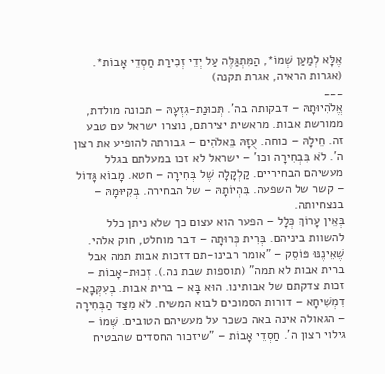אֶלָּא לְמַעַן שְׁמוֹ*, הַמִּתְגַּלֶּה עַל יְדֵי זְכִירַת חַסְדֵי אָבוֹת*.
(אגרות הראיה, אגרת תקנה)
___
אֱלֹהִיוּתָהּ – דבקותה בה'. תְּכוּנַת-גִזְעָהּ – תכונה מולדת, ממורשת אבות. מראשית יצירתם, נוצרו ישראל עם טבע זה. חֵילָהּ – כוחה. עֻזָּהּ בֵּאלֹהִים – גבורתה להופיע את רצון ה'. לֹא בִּבְחִירָה וכו' – ישראל לא זכו במעלתם בגלל מעשיהם הבחיריים. קַלְקָלָה שֶׁל בְּחִירָה – חטא. מָבוֹא גָּדוֹל – קשר של השפעה. בִּהְיוֹתָהּ – של הבחירה. בְּקִיּוּמָהּ – בנצחיותה.
בְּאֵין עָרוֹךְ כְּלָל – הפער הוא עצום כך שלא ניתן כלל להשוות ביניהם. בְּרִית כְּרוּתָה – דבר מוחלט, חוק אלהי. שֶׁאֵינֶנּוּ פּוֹסֵק – "אומר רבינו-תם דזכות אבות תמה אבל ברית אבות לא תמה" (תוספות שבת נה.). זְכוּת-אָבוֹת – זכות צדקתם של אבותינו. הוּא בָּא – ברית אבות. בְעִקְּבָא-דִמְשִׁיחָא – דורות הסמוכים לבוא המשיח. לֹא מִצַּד הַבְּחִירָה – הגאולה אינה באה כשכר על מעשיהם הטובים. שְּׁמוֹ – גילוי רצון ה'. חַסְדֵי אָבוֹת – "שיזכור החסדים שהבטיח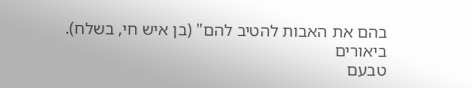בהם את האבות להטיב להם" (בן איש חי, בשלח).
ביאורים
טבעם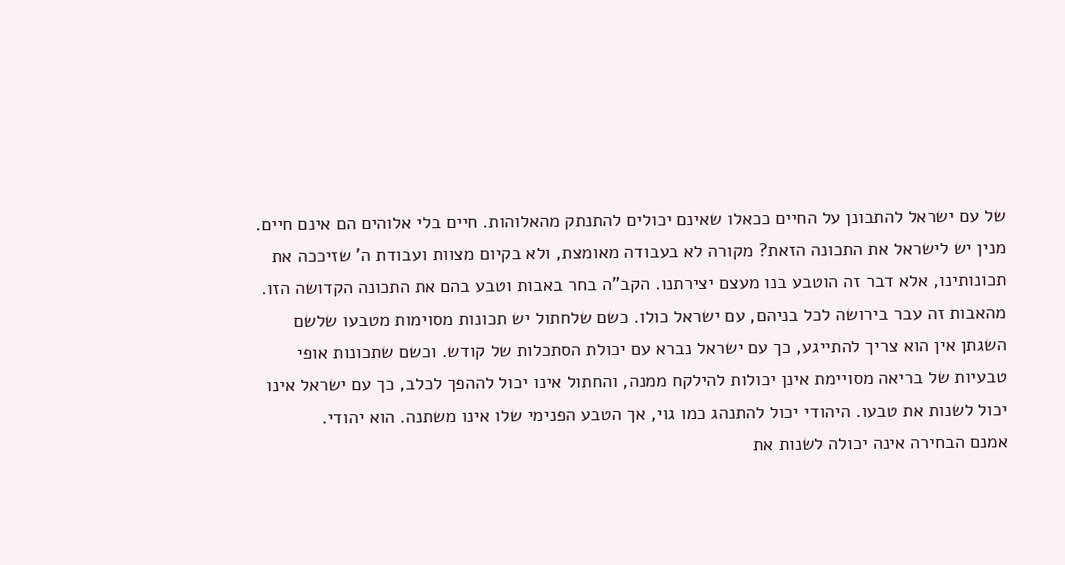של עם ישראל להתבונן על החיים ככאלו שאינם יכולים להתנתק מהאלוהות. חיים בלי אלוהים הם אינם חיים. מנין יש לישראל את התכונה הזאת? מקורה לא בעבודה מאומצת, ולא בקיום מצוות ועבודת ה' שזיככה את תכונותינו, אלא דבר זה הוטבע בנו מעצם יצירתנו. הקב"ה בחר באבות וטבע בהם את התכונה הקדושה הזו. מהאבות זה עבר בירושה לכל בניהם, עם ישראל כולו. כשם שלחתול יש תכונות מסוימות מטבעו שלשם השגתן אין הוא צריך להתייגע, כך עם ישראל נברא עם יכולת הסתכלות של קודש. וכשם שתכונות אופי טבעיות של בריאה מסויימת אינן יכולות להילקח ממנה, והחתול אינו יכול לההפך לכלב, כך עם ישראל אינו יכול לשנות את טבעו. היהודי יכול להתנהג כמו גוי, אך הטבע הפנימי שלו אינו משתנה. הוא יהודי.
אמנם הבחירה אינה יכולה לשנות את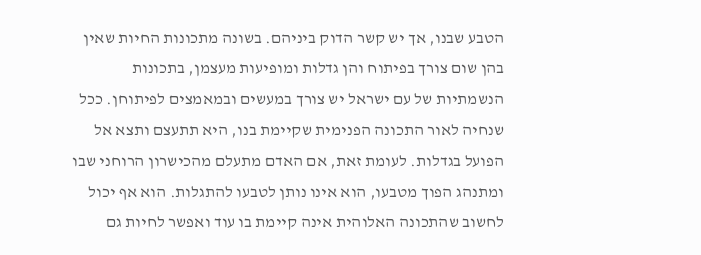הטבע שבנו, אך יש קשר הדוק ביניהם. בשונה מתכונות החיות שאין בהן שום צורך בפיתוח והן גדלות ומופיעות מעצמן, בתכונות הנשמתיות של עם ישראל יש צורך במעשים ובמאמצים לפיתוחן. ככל שנחיה לאור התכונה הפנימית שקיימת בנו, היא תתעצם ותצא אל הפועל בגדלות. לעומת זאת, אם האדם מתעלם מהכישרון הרוחני שבו ומתנהג הפוך מטבעו, הוא אינו נותן לטבעו להתגלות. הוא אף יכול לחשוב שהתכונה האלוהית אינה קיימת בו עוד ואפשר לחיות גם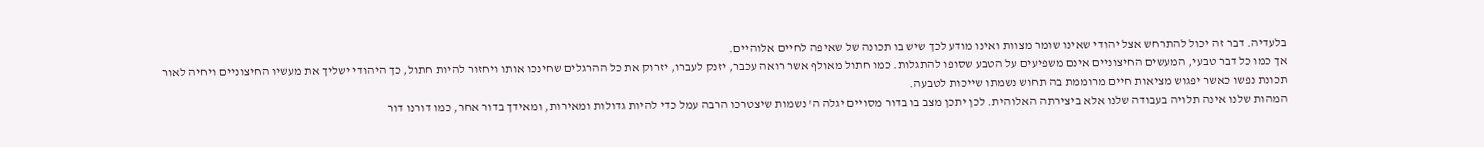בלעדיה. דבר זה יכול להתרחש אצל יהודי שאינו שומר מצוות ואינו מודע לכך שיש בו תכונה של שאיפה לחיים אלוהיים.
אך כמו כל דבר טבעי, המעשים החיצוניים אינם משפיעים על הטבע שסופו להתגלות. כמו חתול מאולף אשר רואה עכבר, יזנק לעברו, יזרוק את כל ההרגלים שחינכו אותו ויחזור להיות חתול, כך היהודי ישליך את מעשיו החיצוניים ויחיה לאור תכונת נפשו כאשר יפגוש מציאות חיים מרוממת בה תחוש נשמתו שייכות לטבעה.
המהות שלנו אינה תלויה בעבודה שלנו אלא ביצירתה האלוהית. לכן יתכן מצב בו בדור מסויים יגלה ה' נשמות שיצטרכו הרבה עמל כדי להיות גדולות ומאירות, ומאידך בדור אחר, כמו דורנו דור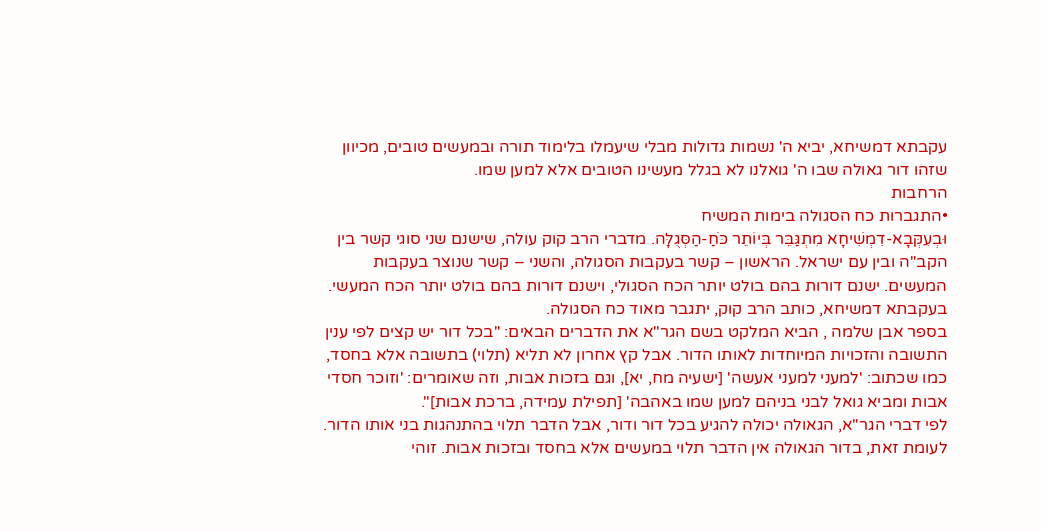עקבתא דמשיחא, יביא ה' נשמות גדולות מבלי שיעמלו בלימוד תורה ובמעשים טובים, מכיוון שזהו דור גאולה שבו ה' גואלנו לא בגלל מעשינו הטובים אלא למען שמו.
הרחבות
•התגברות כח הסגולה בימות המשיח
וּבְעִקְּבָא-דִמְשִׁיחָא מִתְגַּבֵּר בְּיוֹתֵר כֹּחַ-הַסְּגֻלָּה. מדברי הרב קוק עולה, שישנם שני סוגי קשר בין הקב"ה ובין עם ישראל. הראשון – קשר בעקבות הסגולה, והשני – קשר שנוצר בעקבות המעשים. ישנם דורות בהם בולט יותר הכח הסגולי, וישנם דורות בהם בולט יותר הכח המעשי. בעקבתא דמשיחא, כותב הרב קוק, יתגבר מאוד כח הסגולה.
בספר אבן שלמה , הביא המלקט בשם הגר"א את הדברים הבאים: "בכל דור יש קצים לפי ענין התשובה והזכויות המיוחדות לאותו הדור. אבל קץ אחרון לא תליא (תלוי) בתשובה אלא בחסד, כמו שכתוב: 'למעני למעני אעשה' [ישעיה מח, יא], וגם בזכות אבות, וזה שאומרים: 'וזוכר חסדי אבות ומביא גואל לבני בניהם למען שמו באהבה' [תפילת עמידה, ברכת אבות]".
לפי דברי הגר"א, הגאולה יכולה להגיע בכל דור ודור, אבל הדבר תלוי בהתנהגות בני אותו הדור. לעומת זאת, בדור הגאולה אין הדבר תלוי במעשים אלא בחסד ובזכות אבות. זוהי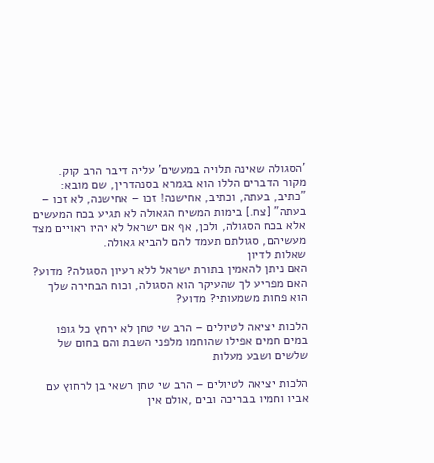'הסגולה שאינה תלויה במעשים' עליה דיבר הרב קוק.
מקור הדברים הללו הוא בגמרא בסנהדרין, שם מובא: "כתיב, בעתה, וכתיב, אחישנה! זכו – אחישנה, לא זכו – בעתה" [צח.] בימות המשיח הגאולה לא תגיע בכח המעשים אלא בכח הסגולה, ולכן, אף אם ישראל לא יהיו ראויים מצד מעשיהם, סגולתם תעמד להם להביא גאולה.
שאלות לדיון
האם ניתן להאמין בתורת ישראל ללא רעיון הסגולה? מדוע?
האם מפריע לך שהעיקר הוא הסגולה, וכוח הבחירה שלך הוא פחות משמעותי? מדוע?

הלכות יציאה לטיולים – הרב שי טחן לא ירחץ כל גופו במים חמים אפילו שהוחמו מלפני השבת והם בחום של שלשים ושבע מעלות

הלכות יציאה לטיולים – הרב שי טחן רשאי בן לרחוץ עם אביו וחמיו בבריכה ובים ,אולם אין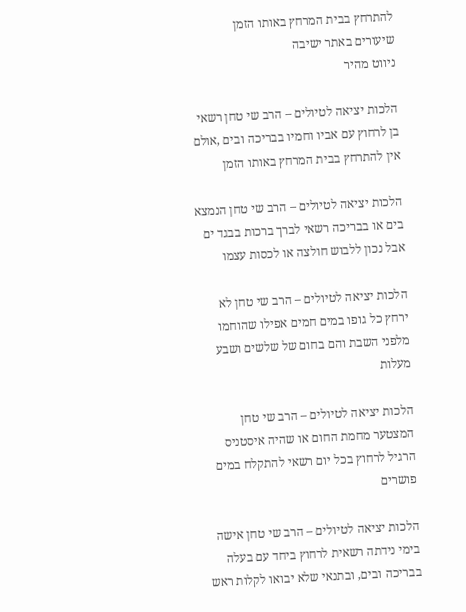להתרחץ בבית המרחץ באותו הזמן
שיעורים באתר ישיבה
ניווט מהיר

הלכות יציאה לטיולים – הרב שי טחן רשאי בן לרחוץ עם אביו וחמיו בבריכה ובים ,אולם אין להתרחץ בבית המרחץ באותו הזמן

הלכות יציאה לטיולים – הרב שי טחן הנמצא בים או בבריכה רשאי לברך ברכות בבגד ים אבל נכון ללבוש חולצה או לכסות עצמו

הלכות יציאה לטיולים – הרב שי טחן לא ירחץ כל גופו במים חמים אפילו שהוחמו מלפני השבת והם בחום של שלשים ושבע מעלות

הלכות יציאה לטיולים – הרב שי טחן המצטער מחמת החום או שהיה איסטניס הרגיל לרחוץ בכל יום רשאי להתקלח במים פושרים

הלכות יציאה לטיולים – הרב שי טחן אישה בימי נידתה רשאית לרחוץ ביחד עם בעלה בבריכה ובים, ובתנאי שלא יבואו לקלות ראש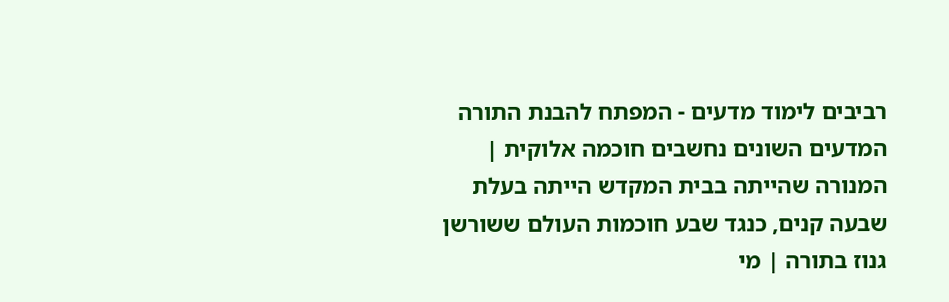רביבים לימוד מדעים - המפתח להבנת התורה
המדעים השונים נחשבים חוכמה אלוקית | המנורה שהייתה בבית המקדש הייתה בעלת שבעה קנים, כנגד שבע חוכמות העולם ששורשן גנוז בתורה | מי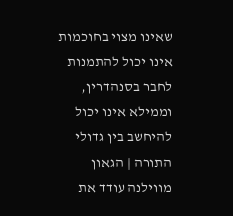שאינו מצוי בחוכמות אינו יכול להתמנות לחבר בסנהדרין, וממילא אינו יכול להיחשב בין גדולי התורה | הגאון מווילנה עודד את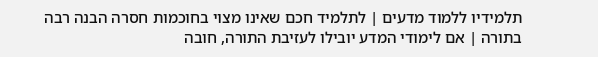תלמידיו ללמוד מדעים | לתלמיד חכם שאינו מצוי בחוכמות חסרה הבנה רבה בתורה | אם לימודי המדע יובילו לעזיבת התורה, חובה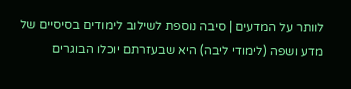לוותר על המדעים | סיבה נוספת לשילוב לימודים בסיסיים של מדע ושפה (לימודי ליבה) היא שבעזרתם יוכלו הבוגרים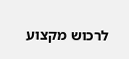לרכוש מקצוע